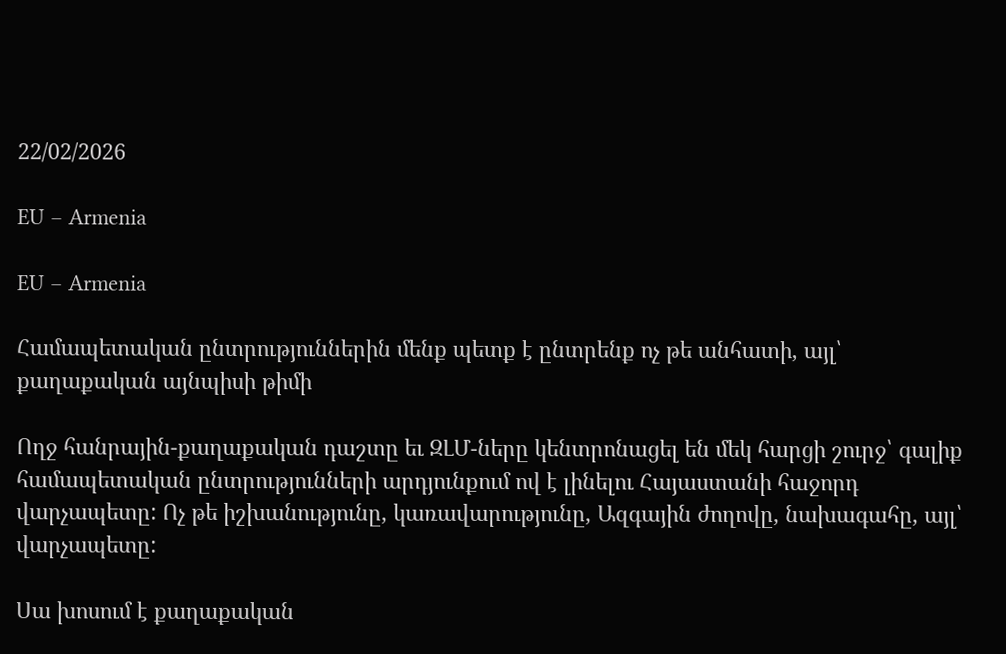22/02/2026

EU – Armenia

EU – Armenia

Համապետական ընտրություններին մենք պետք է ընտրենք ոչ թե անհատի, այլ՝ քաղաքական այնպիսի թիմի

Ողջ հանրային-քաղաքական դաշտը եւ ԶԼՄ-ները կենտրոնացել են մեկ հարցի շուրջ՝ գալիք համապետական ընտրությունների արդյունքում ով է լինելու Հայաստանի հաջորդ վարչապետը: Ոչ թե իշխանությունը, կառավարությունը, Ազգային ժողովը, նախագահը, այլ՝ վարչապետը:

Սա խոսում է քաղաքական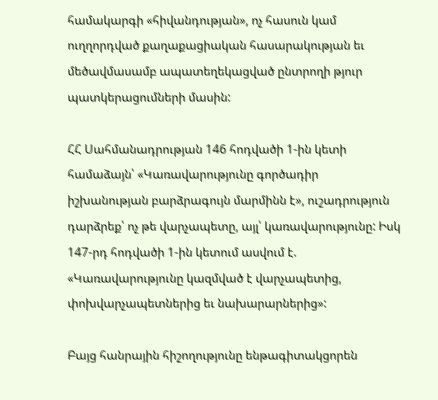համակարգի «հիվանդության», ոչ հասուն կամ ուղղորդված քաղաքացիական հասարակության եւ մեծավմասամբ ապատեղեկացված ընտրողի թյուր պատկերացումների մասին:

ՀՀ Սահմանադրության 146 հոդվածի 1-ին կետի համաձայն՝ «Կառավարությունը գործադիր իշխանության բարձրագույն մարմինն է», ուշադրություն դարձրեք՝ ոչ թե վարչապետը, այլ՝ կառավարությունը: Իսկ 147-րդ հոդվածի 1-ին կետում ասվում է. «Կառավարությունը կազմված է վարչապետից, փոխվարչապետներից եւ նախարարներից»:

Բայց հանրային հիշողությունը ենթագիտակցորեն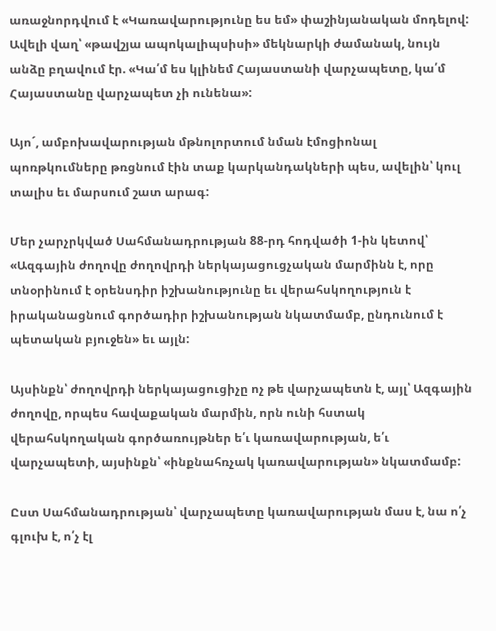առաջնորդվում է «Կառավարությունը ես եմ» փաշինյանական մոդելով: Ավելի վաղ՝ «թավշյա ապոկալիպսիսի» մեկնարկի ժամանակ, նույն անձը բղավում էր. «Կա՛մ ես կլինեմ Հայաստանի վարչապետը, կա՛մ Հայաստանը վարչապետ չի ունենա»:

Այո´, ամբոխավարության մթնոլորտում նման էմոցիոնալ պոռթկումները թռցնում էին տաք կարկանդակների պես, ավելին՝ կուլ տալիս եւ մարսում շատ արագ:

Մեր չարչրկված Սահմանադրության 88-րդ հոդվածի 1-ին կետով՝ «Ազգային ժողովը ժողովրդի ներկայացուցչական մարմինն է, որը տնօրինում է օրենսդիր իշխանությունը եւ վերահսկողություն է իրականացնում գործադիր իշխանության նկատմամբ, ընդունում է պետական բյուջեն» եւ այլն:

Այսինքն՝ ժողովրդի ներկայացուցիչը ոչ թե վարչապետն է, այլ՝ Ազգային ժողովը, որպես հավաքական մարմին, որն ունի հստակ վերահսկողական գործառույթներ ե՛ւ կառավարության, ե՛ւ վարչապետի, այսինքն՝ «ինքնահռչակ կառավարության» նկատմամբ:

Ըստ Սահմանադրության՝ վարչապետը կառավարության մաս է, նա ո՛չ գլուխ է, ո՛չ էլ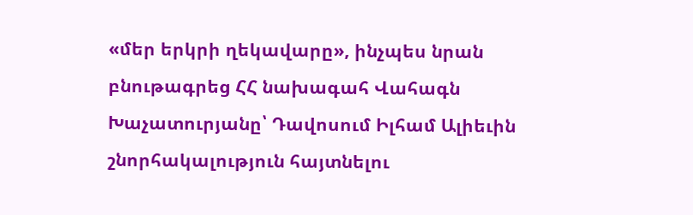«մեր երկրի ղեկավարը», ինչպես նրան բնութագրեց ՀՀ նախագահ Վահագն Խաչատուրյանը՝ Դավոսում Իլհամ Ալիեւին շնորհակալություն հայտնելու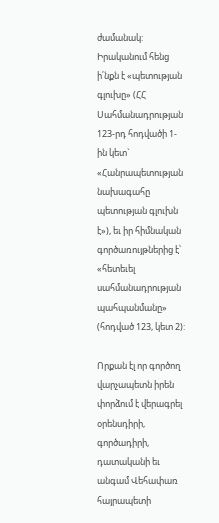ժամանակ: Իրականում հենց ի՛նքն է «պետության գլուխը» (ՀՀ Սահմանադրության 123-րդ հոդվածի 1-ին կետ` «Հանրապետության նախագահը պետության գլուխն է»), եւ իր հիմնական գործառույթներից է՝ «հետեւել սահմանադրության պահպանմանը» (հոդված 123, կետ 2):

Որքան էլ որ գործող վարչապետն իրեն փորձում է վերագրել օրենսդիրի, գործադիրի, դատականի եւ անգամ Վեհափառ հայրապետի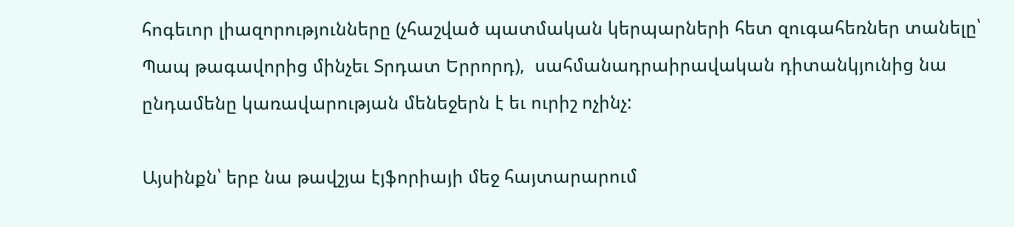հոգեւոր լիազորությունները (չհաշված պատմական կերպարների հետ զուգահեռներ տանելը՝ Պապ թագավորից մինչեւ Տրդատ Երրորդ),  սահմանադրաիրավական դիտանկյունից նա ընդամենը կառավարության մենեջերն է եւ ուրիշ ոչինչ:

Այսինքն՝ երբ նա թավշյա էյֆորիայի մեջ հայտարարում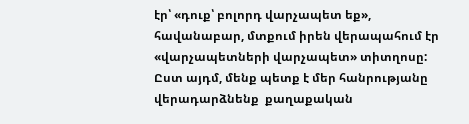էր՝ «դուք՝ բոլորդ վարչապետ եք», հավանաբար, մտքում իրեն վերապահում էր «վարչապետների վարչապետ» տիտղոսը: Ըստ այդմ, մենք պետք է մեր հանրությանը վերադարձնենք  քաղաքական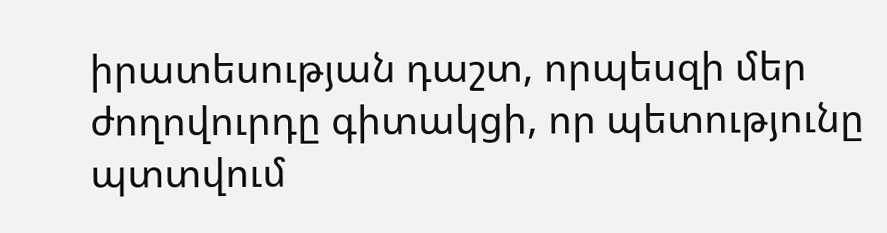իրատեսության դաշտ, որպեսզի մեր ժողովուրդը գիտակցի, որ պետությունը պտտվում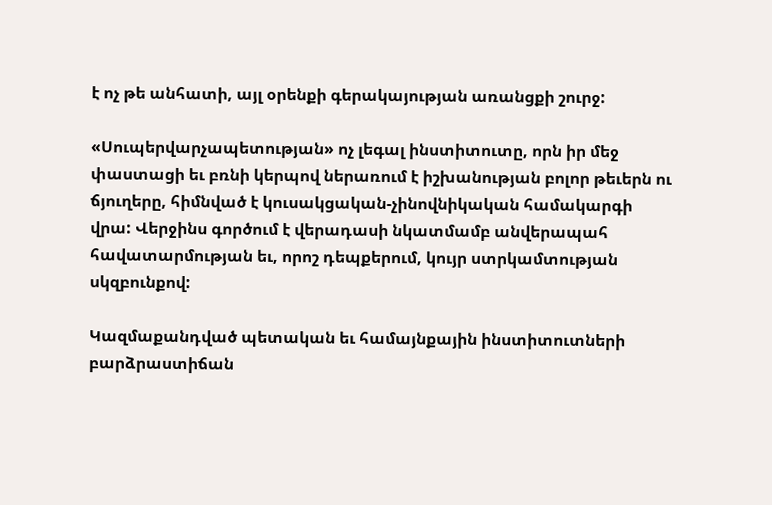է ոչ թե անհատի, այլ օրենքի գերակայության առանցքի շուրջ:

«Սուպերվարչապետության» ոչ լեգալ ինստիտուտը, որն իր մեջ փաստացի եւ բռնի կերպով ներառում է իշխանության բոլոր թեւերն ու ճյուղերը, հիմնված է կուսակցական-չինովնիկական համակարգի վրա: Վերջինս գործում է վերադասի նկատմամբ անվերապահ հավատարմության եւ, որոշ դեպքերում, կույր ստրկամտության սկզբունքով:

Կազմաքանդված պետական եւ համայնքային ինստիտուտների բարձրաստիճան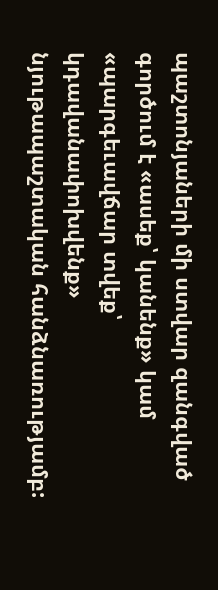պաշտոնյաների մի ստվար զանգված գործում է «ասեք՝ կանենք» կամ «պարգեւավճար տվեք՝ կդավանափոխվենք» նյութապաշտական հանձնառությամբ: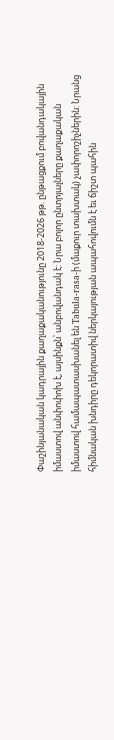Փաշինյանական կադրային քաղաքականությունը 2018-2026 թթ. ընթացքում բովանդակային իմաստով անփոփոխ է, այսինքն՝ անբովանդակ է: Նրա բոլոր ընտրյալները քաղաքական իմաստով համապատասխանել են Tabula-rasa-ի (մաքուր տախտակ) չափորոշիչներին: Նրանց հիմնական խնդիրը դեկորատիվ ներկայության ապահովումն է եւ ճիշտ պահին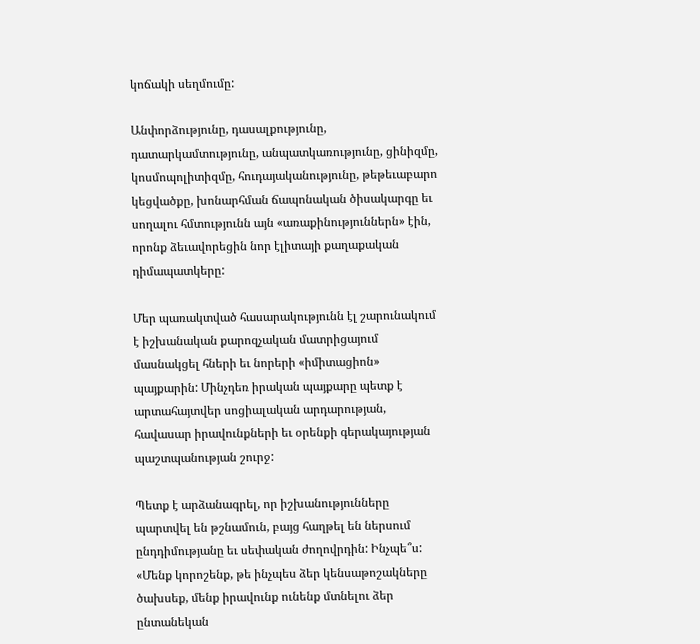կոճակի սեղմումը:

Անփորձությունը, դասալքությունը, դատարկամտությունը, անպատկառությունը, ցինիզմը, կոսմոպոլիտիզմը, հուդայականությունը, թեթեւաբարո կեցվածքը, խոնարհման ճապոնական ծիսակարգը եւ սողալու հմտությունն այն «առաքինություններն» էին, որոնք ձեւավորեցին նոր էլիտայի քաղաքական դիմապատկերը:

Մեր պառակտված հասարակությունն էլ շարունակում է իշխանական քարոզչական մատրիցայում մասնակցել հների եւ նորերի «իմիտացիոն» պայքարին: Մինչդեռ իրական պայքարը պետք է արտահայտվեր սոցիալական արդարության, հավասար իրավունքների եւ օրենքի գերակայության պաշտպանության շուրջ:

Պետք է արձանագրել, որ իշխանությունները պարտվել են թշնամուն, բայց հաղթել են ներսում ընդդիմությանը եւ սեփական ժողովրդին: Ինչպե՞ս: «Մենք կորոշենք, թե ինչպես ձեր կենսաթոշակները ծախսեք, մենք իրավունք ունենք մտնելու ձեր ընտանեկան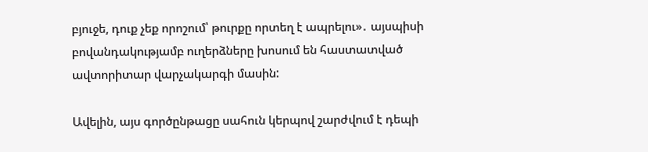բյուջե, դուք չեք որոշում՝ թուրքը որտեղ է ապրելու»․ այսպիսի բովանդակությամբ ուղերձները խոսում են հաստատված ավտորիտար վարչակարգի մասին:

Ավելին, այս գործընթացը սահուն կերպով շարժվում է դեպի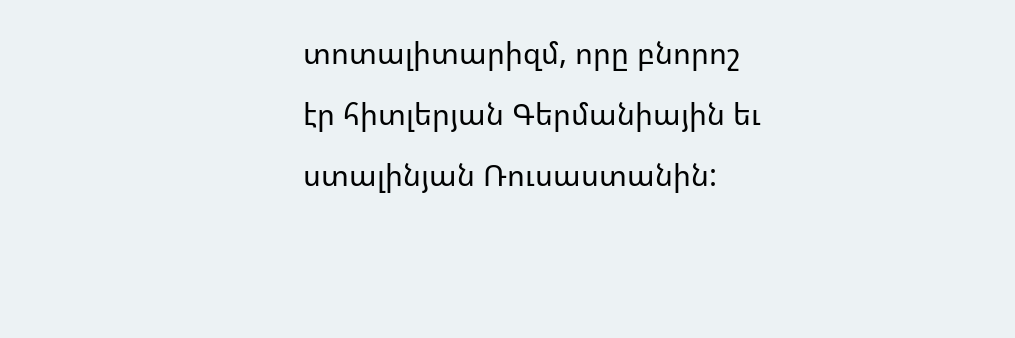տոտալիտարիզմ, որը բնորոշ էր հիտլերյան Գերմանիային եւ ստալինյան Ռուսաստանին: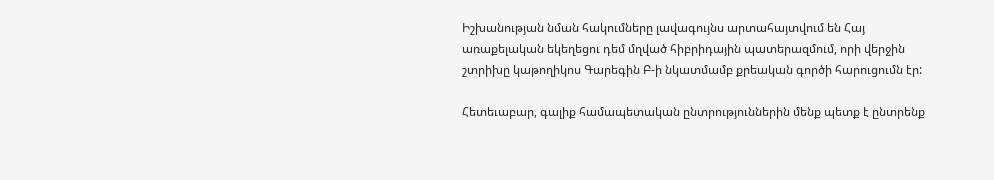Իշխանության նման հակումները լավագույնս արտահայտվում են Հայ առաքելական եկեղեցու դեմ մղված հիբրիդային պատերազմում, որի վերջին շտրիխը կաթողիկոս Գարեգին Բ-ի նկատմամբ քրեական գործի հարուցումն էր:

Հետեւաբար, գալիք համապետական ընտրություններին մենք պետք է ընտրենք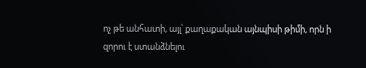ոչ թե անհատի, այլ՝ քաղաքական այնպիսի թիմի, որն ի զորու է ստանձնելու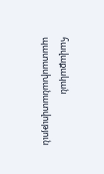հավաքական պատասխանատվություն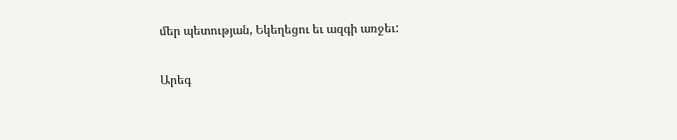մեր պետության, Եկեղեցու եւ ազգի առջեւ:

Արեգ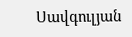Սավգուլյան